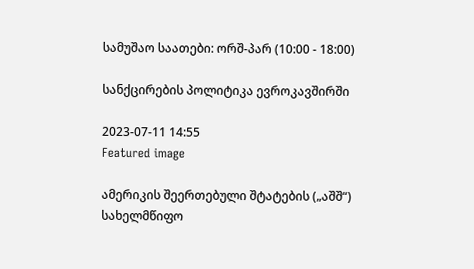სამუშაო საათები: ორშ-პარ (10:00 - 18:00)

სანქცირების პოლიტიკა ევროკავშირში

2023-07-11 14:55
Featured image

ამერიკის შეერთებული შტატების („აშშ“) სახელმწიფო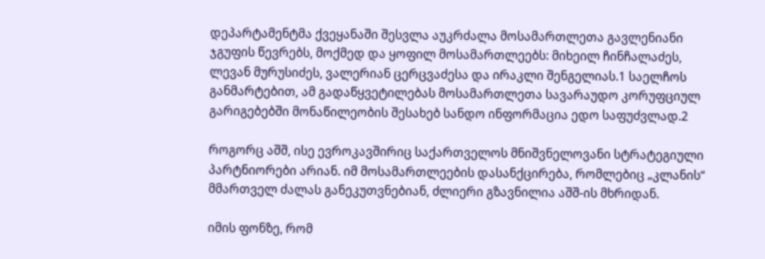დეპარტამენტმა ქვეყანაში შესვლა აუკრძალა მოსამართლეთა გავლენიანი ჯგუფის წევრებს, მოქმედ და ყოფილ მოსამართლეებს: მიხეილ ჩინჩალაძეს, ლევან მურუსიძეს, ვალერიან ცერცვაძესა და ირაკლი შენგელიას.1 საელჩოს განმარტებით, ამ გადაწყვეტილებას მოსამართლეთა სავარაუდო კორუფციულ გარიგებებში მონაწილეობის შესახებ სანდო ინფორმაცია ედო საფუძვლად.2

როგორც აშშ, ისე ევროკავშირიც საქართველოს მნიშვნელოვანი სტრატეგიული პარტნიორები არიან. იმ მოსამართლეების დასანქცირება, რომლებიც „კლანის“ მმართველ ძალას განეკუთვნებიან, ძლიერი გზავნილია აშშ-ის მხრიდან.

იმის ფონზე, რომ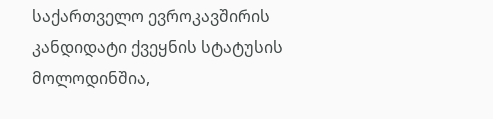საქართველო ევროკავშირის კანდიდატი ქვეყნის სტატუსის მოლოდინშია,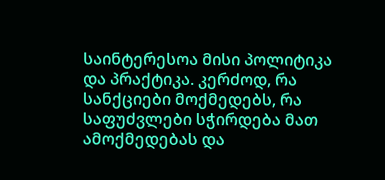საინტერესოა მისი პოლიტიკა და პრაქტიკა. კერძოდ, რა სანქციები მოქმედებს, რა საფუძვლები სჭირდება მათ ამოქმედებას და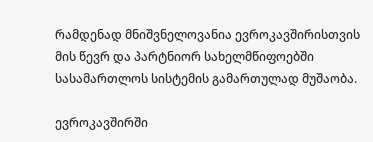რამდენად მნიშვნელოვანია ევროკავშირისთვის მის წევრ და პარტნიორ სახელმწიფოებში სასამართლოს სისტემის გამართულად მუშაობა.

ევროკავშირში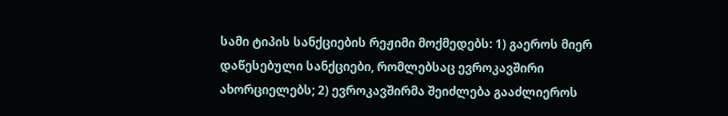სამი ტიპის სანქციების რეჟიმი მოქმედებს: 1) გაეროს მიერ დაწესებული სანქციები, რომლებსაც ევროკავშირი ახორციელებს; 2) ევროკავშირმა შეიძლება გააძლიეროს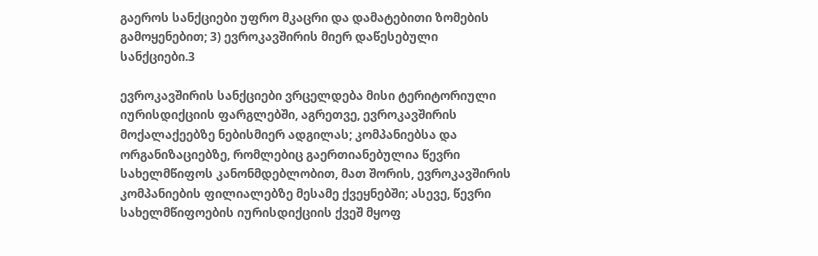გაეროს სანქციები უფრო მკაცრი და დამატებითი ზომების გამოყენებით; 3) ევროკავშირის მიერ დაწესებული სანქციები.3

ევროკავშირის სანქციები ვრცელდება მისი ტერიტორიული იურისდიქციის ფარგლებში, აგრეთვე, ევროკავშირის მოქალაქეებზე ნებისმიერ ადგილას; კომპანიებსა და ორგანიზაციებზე, რომლებიც გაერთიანებულია წევრი სახელმწიფოს კანონმდებლობით, მათ შორის, ევროკავშირის კომპანიების ფილიალებზე მესამე ქვეყნებში; ასევე, წევრი სახელმწიფოების იურისდიქციის ქვეშ მყოფ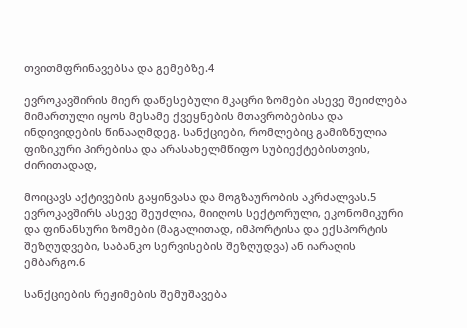თვითმფრინავებსა და გემებზე.4

ევროკავშირის მიერ დაწესებული მკაცრი ზომები ასევე შეიძლება მიმართული იყოს მესამე ქვეყნების მთავრობებისა და ინდივიდების წინააღმდეგ. სანქციები, რომლებიც გამიზნულია ფიზიკური პირებისა და არასახელმწიფო სუბიექტებისთვის, ძირითადად,

მოიცავს აქტივების გაყინვასა და მოგზაურობის აკრძალვას.5 ევროკავშირს ასევე შეუძლია, მიიღოს სექტორული, ეკონომიკური და ფინანსური ზომები (მაგალითად, იმპორტისა და ექსპორტის შეზღუდვები, საბანკო სერვისების შეზღუდვა) ან იარაღის ემბარგო.6

სანქციების რეჟიმების შემუშავება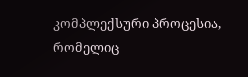კომპლექსური პროცესია, რომელიც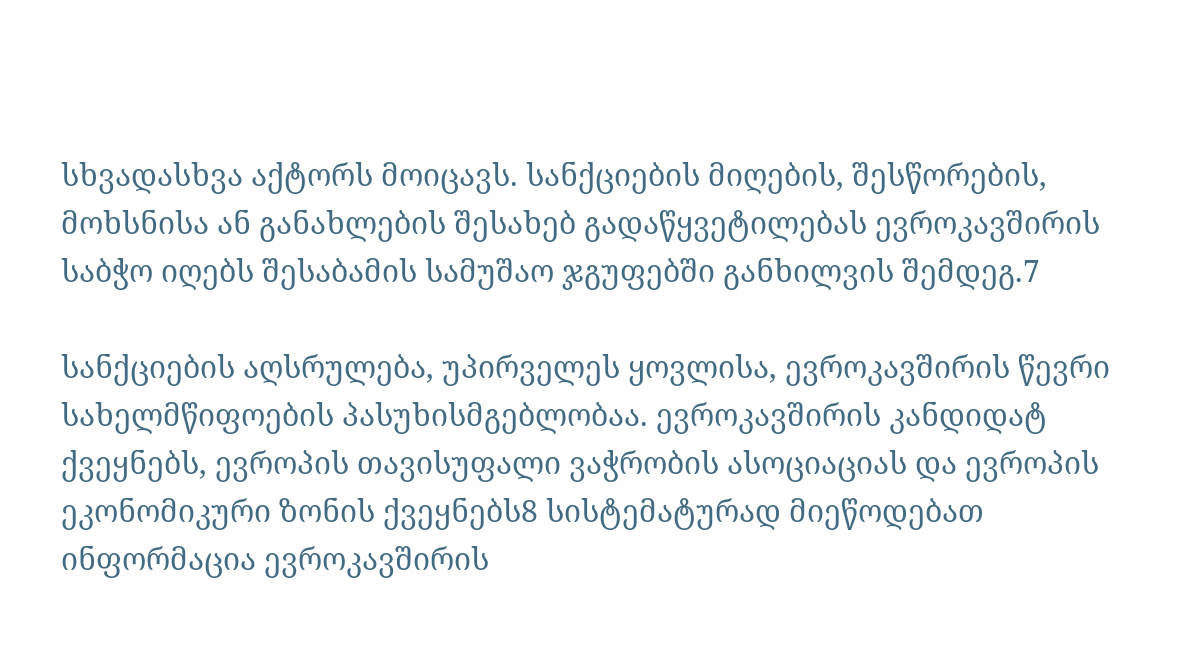სხვადასხვა აქტორს მოიცავს. სანქციების მიღების, შესწორების, მოხსნისა ან განახლების შესახებ გადაწყვეტილებას ევროკავშირის საბჭო იღებს შესაბამის სამუშაო ჯგუფებში განხილვის შემდეგ.7

სანქციების აღსრულება, უპირველეს ყოვლისა, ევროკავშირის წევრი სახელმწიფოების პასუხისმგებლობაა. ევროკავშირის კანდიდატ ქვეყნებს, ევროპის თავისუფალი ვაჭრობის ასოციაციას და ევროპის ეკონომიკური ზონის ქვეყნებს8 სისტემატურად მიეწოდებათ ინფორმაცია ევროკავშირის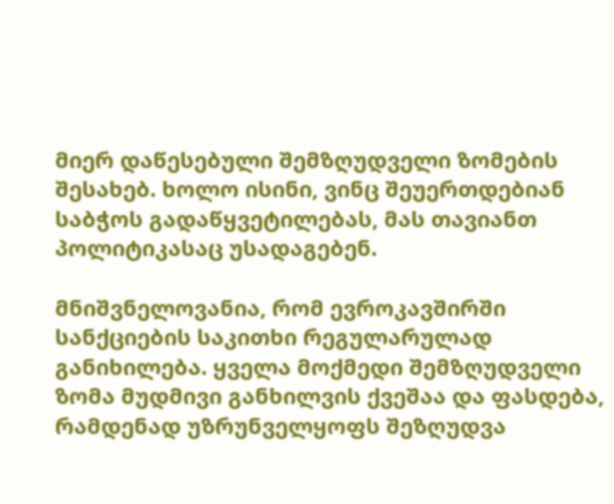მიერ დაწესებული შემზღუდველი ზომების შესახებ. ხოლო ისინი, ვინც შეუერთდებიან საბჭოს გადაწყვეტილებას, მას თავიანთ პოლიტიკასაც უსადაგებენ.

მნიშვნელოვანია, რომ ევროკავშირში სანქციების საკითხი რეგულარულად განიხილება. ყველა მოქმედი შემზღუდველი ზომა მუდმივი განხილვის ქვეშაა და ფასდება, რამდენად უზრუნველყოფს შეზღუდვა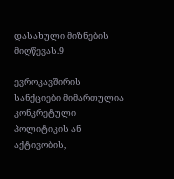დასახული მიზნების მიღწევას.9

ევროკავშირის სანქციები მიმართულია კონკრეტული პოლიტიკის ან აქტივობის,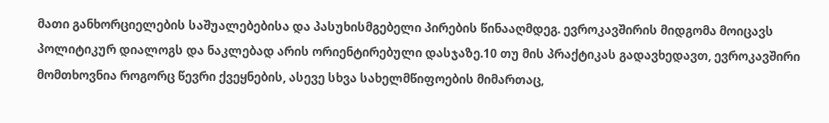მათი განხორციელების საშუალებებისა და პასუხისმგებელი პირების წინააღმდეგ. ევროკავშირის მიდგომა მოიცავს პოლიტიკურ დიალოგს და ნაკლებად არის ორიენტირებული დასჯაზე.10 თუ მის პრაქტიკას გადავხედავთ, ევროკავშირი მომთხოვნია როგორც წევრი ქვეყნების, ასევე სხვა სახელმწიფოების მიმართაც,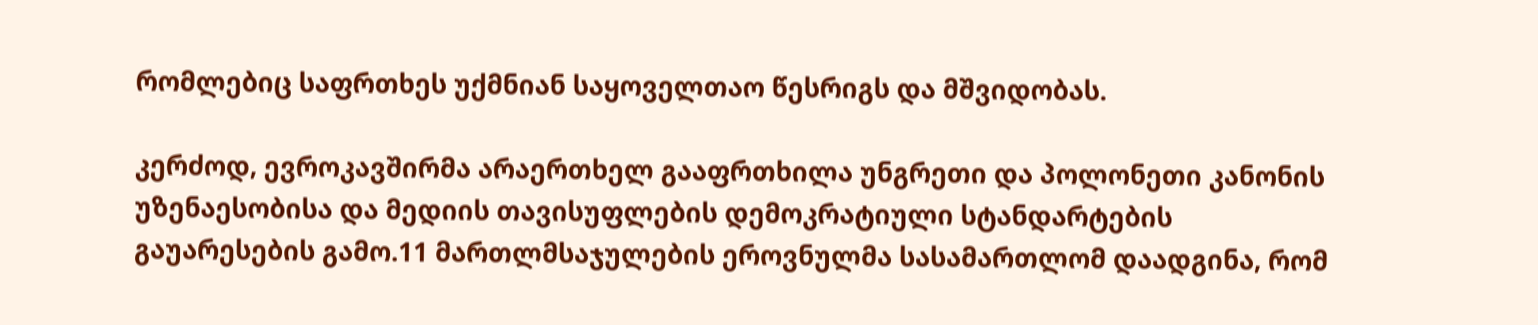რომლებიც საფრთხეს უქმნიან საყოველთაო წესრიგს და მშვიდობას.

კერძოდ, ევროკავშირმა არაერთხელ გააფრთხილა უნგრეთი და პოლონეთი კანონის უზენაესობისა და მედიის თავისუფლების დემოკრატიული სტანდარტების გაუარესების გამო.11 მართლმსაჯულების ეროვნულმა სასამართლომ დაადგინა, რომ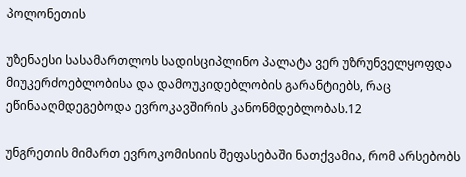პოლონეთის

უზენაესი სასამართლოს სადისციპლინო პალატა ვერ უზრუნველყოფდა მიუკერძოებლობისა და დამოუკიდებლობის გარანტიებს, რაც ეწინააღმდეგებოდა ევროკავშირის კანონმდებლობას.12

უნგრეთის მიმართ ევროკომისიის შეფასებაში ნათქვამია, რომ არსებობს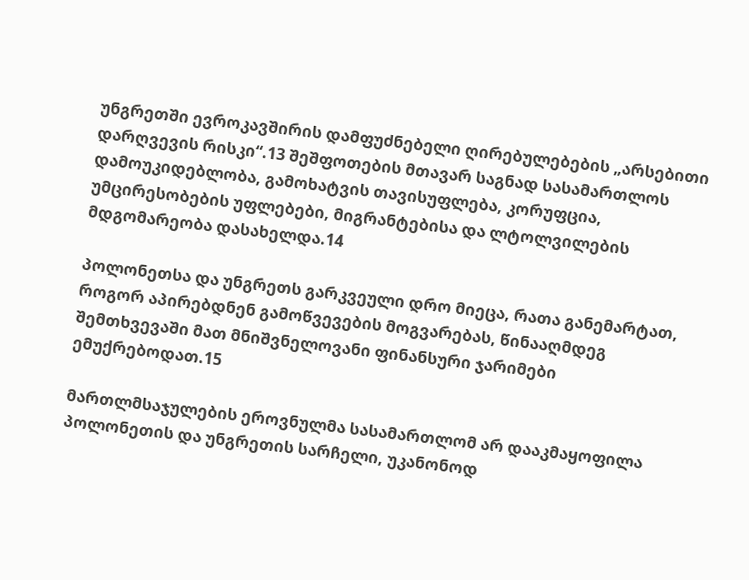უნგრეთში ევროკავშირის დამფუძნებელი ღირებულებების „არსებითი დარღვევის რისკი“.13 შეშფოთების მთავარ საგნად სასამართლოს დამოუკიდებლობა, გამოხატვის თავისუფლება, კორუფცია, უმცირესობების უფლებები, მიგრანტებისა და ლტოლვილების მდგომარეობა დასახელდა.14

პოლონეთსა და უნგრეთს გარკვეული დრო მიეცა, რათა განემარტათ, როგორ აპირებდნენ გამოწვევების მოგვარებას, წინააღმდეგ შემთხვევაში მათ მნიშვნელოვანი ფინანსური ჯარიმები ემუქრებოდათ.15

მართლმსაჯულების ეროვნულმა სასამართლომ არ დააკმაყოფილა პოლონეთის და უნგრეთის სარჩელი, უკანონოდ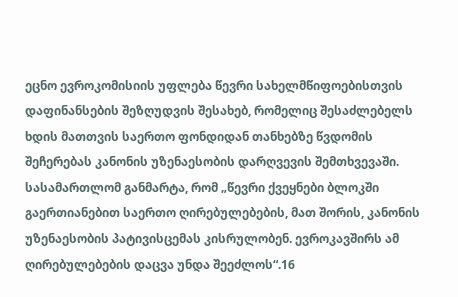ეცნო ევროკომისიის უფლება წევრი სახელმწიფოებისთვის დაფინანსების შეზღუდვის შესახებ, რომელიც შესაძლებელს ხდის მათთვის საერთო ფონდიდან თანხებზე წვდომის შეჩერებას კანონის უზენაესობის დარღვევის შემთხვევაში. სასამართლომ განმარტა, რომ „წევრი ქვეყნები ბლოკში გაერთიანებით საერთო ღირებულებების, მათ შორის, კანონის უზენაესობის პატივისცემას კისრულობენ. ევროკავშირს ამ ღირებულებების დაცვა უნდა შეეძლოს“.16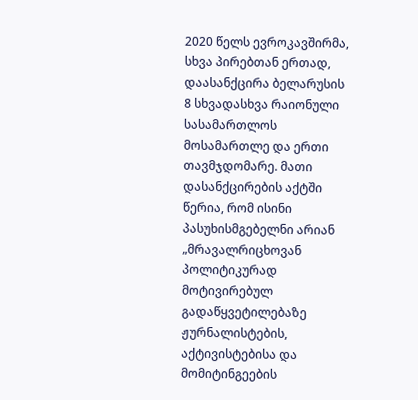2020 წელს ევროკავშირმა, სხვა პირებთან ერთად, დაასანქცირა ბელარუსის 8 სხვადასხვა რაიონული სასამართლოს მოსამართლე და ერთი თავმჯდომარე. მათი დასანქცირების აქტში წერია, რომ ისინი პასუხისმგებელნი არიან „მრავალრიცხოვან პოლიტიკურად მოტივირებულ გადაწყვეტილებაზე ჟურნალისტების, აქტივისტებისა და მომიტინგეების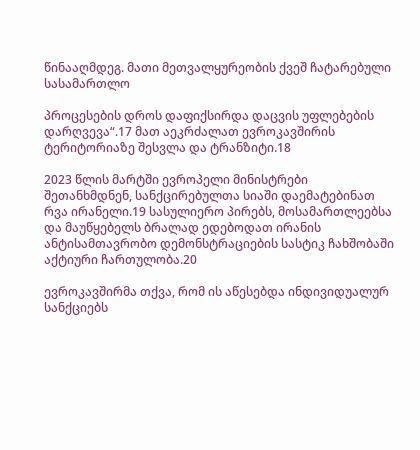წინააღმდეგ. მათი მეთვალყურეობის ქვეშ ჩატარებული სასამართლო

პროცესების დროს დაფიქსირდა დაცვის უფლებების დარღვევა“.17 მათ აეკრძალათ ევროკავშირის ტერიტორიაზე შესვლა და ტრანზიტი.18

2023 წლის მარტში ევროპელი მინისტრები შეთანხმდნენ, სანქცირებულთა სიაში დაემატებინათ რვა ირანელი.19 სასულიერო პირებს, მოსამართლეებსა და მაუწყებელს ბრალად ედებოდათ ირანის ანტისამთავრობო დემონსტრაციების სასტიკ ჩახშობაში აქტიური ჩართულობა.20

ევროკავშირმა თქვა, რომ ის აწესებდა ინდივიდუალურ სანქციებს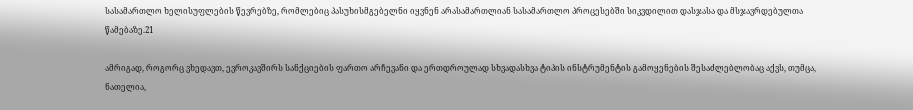სასამართლო ხელისუფლების წევრებზე, რომლებიც პასუხისმგებელნი იყვნენ არასამართლიან სასამართლო პროცესებში სიკვდილით დასჯასა და მსჯავრდებულთა წამებაზე.21

ამრიგად, როგორც ვხედავთ, ევროკავშირს სანქციების ფართო არჩევანი და ერთდროულად სხვადასხვა ტიპის ინსტრუმენტის გამოყენების შესაძლებლობაც აქვს, თუმცა, ნათელია,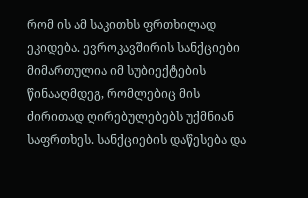რომ ის ამ საკითხს ფრთხილად ეკიდება. ევროკავშირის სანქციები მიმართულია იმ სუბიექტების წინააღმდეგ, რომლებიც მის ძირითად ღირებულებებს უქმნიან საფრთხეს. სანქციების დაწესება და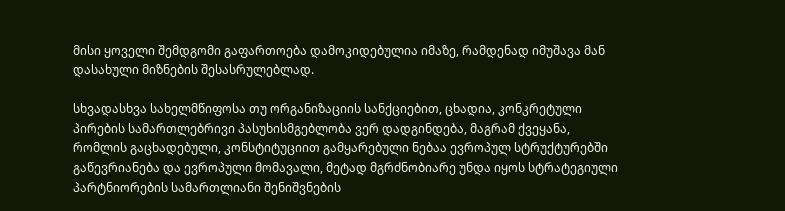მისი ყოველი შემდგომი გაფართოება დამოკიდებულია იმაზე, რამდენად იმუშავა მან დასახული მიზნების შესასრულებლად.

სხვადასხვა სახელმწიფოსა თუ ორგანიზაციის სანქციებით, ცხადია, კონკრეტული პირების სამართლებრივი პასუხისმგებლობა ვერ დადგინდება, მაგრამ ქვეყანა, რომლის გაცხადებული, კონსტიტუციით გამყარებული ნებაა ევროპულ სტრუქტურებში გაწევრიანება და ევროპული მომავალი, მეტად მგრძნობიარე უნდა იყოს სტრატეგიული პარტნიორების სამართლიანი შენიშვნების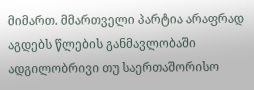მიმართ. მმართველი პარტია არაფრად აგდებს წლების განმავლობაში ადგილობრივი თუ საერთაშორისო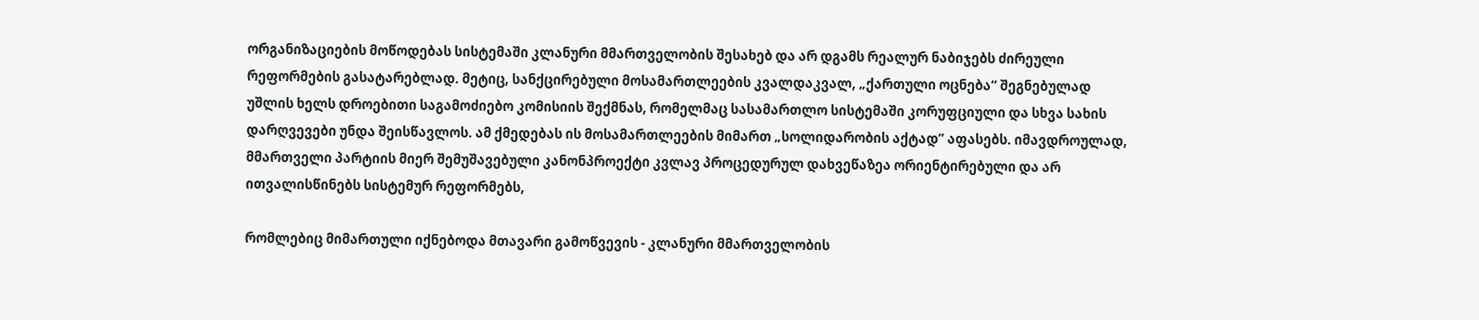ორგანიზაციების მოწოდებას სისტემაში კლანური მმართველობის შესახებ და არ დგამს რეალურ ნაბიჯებს ძირეული რეფორმების გასატარებლად. მეტიც, სანქცირებული მოსამართლეების კვალდაკვალ, „ქართული ოცნება“ შეგნებულად უშლის ხელს დროებითი საგამოძიებო კომისიის შექმნას, რომელმაც სასამართლო სისტემაში კორუფციული და სხვა სახის დარღვევები უნდა შეისწავლოს. ამ ქმედებას ის მოსამართლეების მიმართ „სოლიდარობის აქტად” აფასებს. იმავდროულად, მმართველი პარტიის მიერ შემუშავებული კანონპროექტი კვლავ პროცედურულ დახვეწაზეა ორიენტირებული და არ ითვალისწინებს სისტემურ რეფორმებს,

რომლებიც მიმართული იქნებოდა მთავარი გამოწვევის - კლანური მმართველობის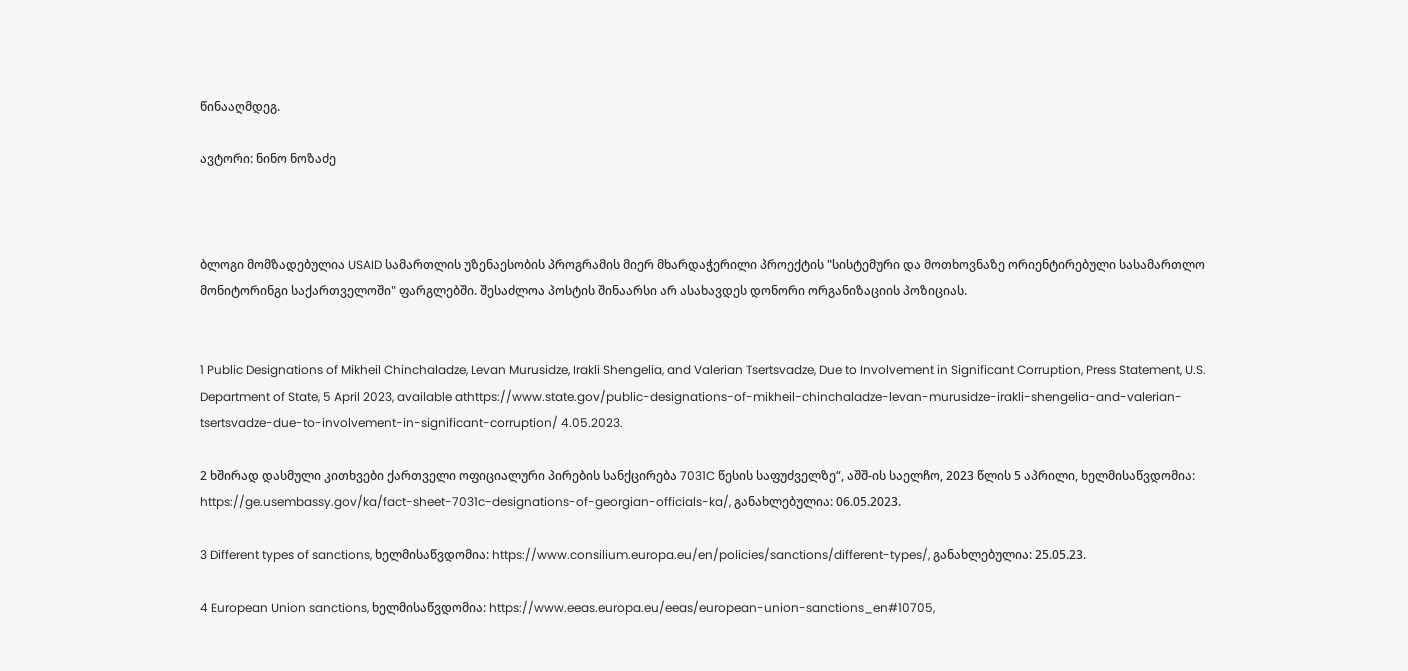წინააღმდეგ.

ავტორი: ნინო ნოზაძე



ბლოგი მომზადებულია USAID სამართლის უზენაესობის პროგრამის მიერ მხარდაჭერილი პროექტის "სისტემური და მოთხოვნაზე ორიენტირებული სასამართლო მონიტორინგი საქართველოში" ფარგლებში. შესაძლოა პოსტის შინაარსი არ ასახავდეს დონორი ორგანიზაციის პოზიციას.


1 Public Designations of Mikheil Chinchaladze, Levan Murusidze, Irakli Shengelia, and Valerian Tsertsvadze, Due to Involvement in Significant Corruption, Press Statement, U.S. Department of State, 5 April 2023, available athttps://www.state.gov/public-designations-of-mikheil-chinchaladze-levan-murusidze-irakli-shengelia-and-valerian-tsertsvadze-due-to-involvement-in-significant-corruption/ 4.05.2023.

2 ხშირად დასმული კითხვები ქართველი ოფიციალური პირების სანქცირება 7031C წესის საფუძველზე“, აშშ-ის საელჩო, 2023 წლის 5 აპრილი, ხელმისაწვდომია: https://ge.usembassy.gov/ka/fact-sheet-7031c-designations-of-georgian-officials-ka/, განახლებულია: 06.05.2023.

3 Different types of sanctions, ხელმისაწვდომია: https://www.consilium.europa.eu/en/policies/sanctions/different-types/, განახლებულია: 25.05.23.

4 European Union sanctions, ხელმისაწვდომია: https://www.eeas.europa.eu/eeas/european-union-sanctions_en#10705,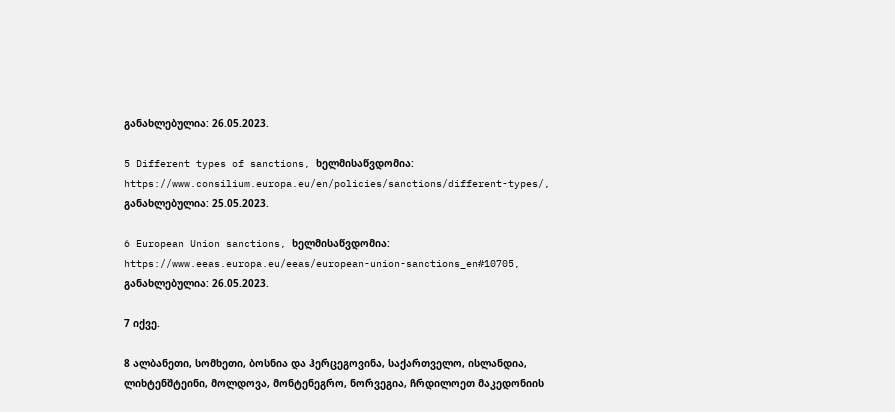განახლებულია: 26.05.2023.

5 Different types of sanctions, ხელმისაწვდომია: https://www.consilium.europa.eu/en/policies/sanctions/different-types/, განახლებულია: 25.05.2023.

6 European Union sanctions, ხელმისაწვდომია: https://www.eeas.europa.eu/eeas/european-union-sanctions_en#10705, განახლებულია: 26.05.2023.

7 იქვე.

8 ალბანეთი, სომხეთი, ბოსნია და ჰერცეგოვინა, საქართველო, ისლანდია, ლიხტენშტეინი, მოლდოვა, მონტენეგრო, ნორვეგია, ჩრდილოეთ მაკედონიის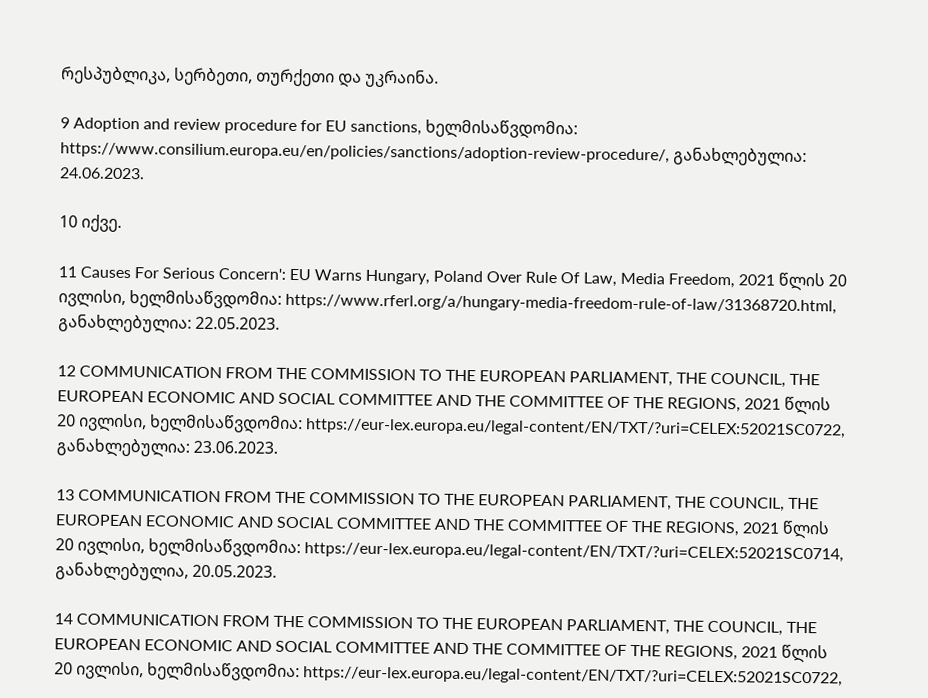რესპუბლიკა, სერბეთი, თურქეთი და უკრაინა.

9 Adoption and review procedure for EU sanctions, ხელმისაწვდომია: https://www.consilium.europa.eu/en/policies/sanctions/adoption-review-procedure/, განახლებულია: 24.06.2023.

10 იქვე.

11 Causes For Serious Concern': EU Warns Hungary, Poland Over Rule Of Law, Media Freedom, 2021 წლის 20 ივლისი, ხელმისაწვდომია: https://www.rferl.org/a/hungary-media-freedom-rule-of-law/31368720.html, განახლებულია: 22.05.2023.

12 COMMUNICATION FROM THE COMMISSION TO THE EUROPEAN PARLIAMENT, THE COUNCIL, THE EUROPEAN ECONOMIC AND SOCIAL COMMITTEE AND THE COMMITTEE OF THE REGIONS, 2021 წლის 20 ივლისი, ხელმისაწვდომია: https://eur-lex.europa.eu/legal-content/EN/TXT/?uri=CELEX:52021SC0722, განახლებულია: 23.06.2023.

13 COMMUNICATION FROM THE COMMISSION TO THE EUROPEAN PARLIAMENT, THE COUNCIL, THE EUROPEAN ECONOMIC AND SOCIAL COMMITTEE AND THE COMMITTEE OF THE REGIONS, 2021 წლის 20 ივლისი, ხელმისაწვდომია: https://eur-lex.europa.eu/legal-content/EN/TXT/?uri=CELEX:52021SC0714, განახლებულია, 20.05.2023.

14 COMMUNICATION FROM THE COMMISSION TO THE EUROPEAN PARLIAMENT, THE COUNCIL, THE EUROPEAN ECONOMIC AND SOCIAL COMMITTEE AND THE COMMITTEE OF THE REGIONS, 2021 წლის 20 ივლისი, ხელმისაწვდომია: https://eur-lex.europa.eu/legal-content/EN/TXT/?uri=CELEX:52021SC0722,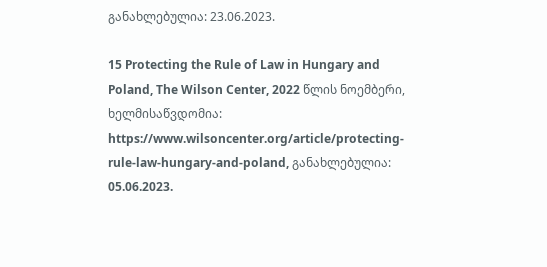განახლებულია: 23.06.2023.

15 Protecting the Rule of Law in Hungary and Poland, The Wilson Center, 2022 წლის ნოემბერი, ხელმისაწვდომია: https://www.wilsoncenter.org/article/protecting-rule-law-hungary-and-poland, განახლებულია: 05.06.2023.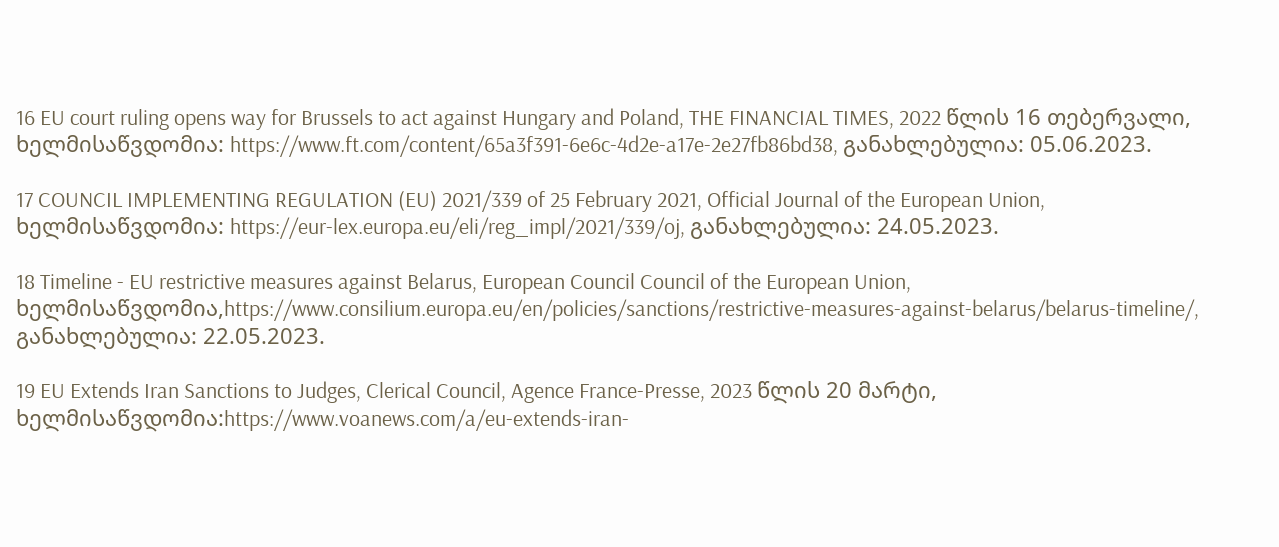16 EU court ruling opens way for Brussels to act against Hungary and Poland, THE FINANCIAL TIMES, 2022 წლის 16 თებერვალი, ხელმისაწვდომია: https://www.ft.com/content/65a3f391-6e6c-4d2e-a17e-2e27fb86bd38, განახლებულია: 05.06.2023.

17 COUNCIL IMPLEMENTING REGULATION (EU) 2021/339 of 25 February 2021, Official Journal of the European Union, ხელმისაწვდომია: https://eur-lex.europa.eu/eli/reg_impl/2021/339/oj, განახლებულია: 24.05.2023.

18 Timeline - EU restrictive measures against Belarus, European Council Council of the European Union, ხელმისაწვდომია,https://www.consilium.europa.eu/en/policies/sanctions/restrictive-measures-against-belarus/belarus-timeline/, განახლებულია: 22.05.2023.

19 EU Extends Iran Sanctions to Judges, Clerical Council, Agence France-Presse, 2023 წლის 20 მარტი, ხელმისაწვდომია:https://www.voanews.com/a/eu-extends-iran-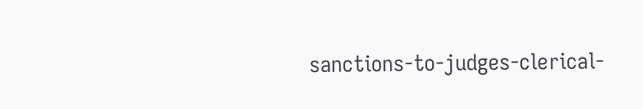sanctions-to-judges-clerical-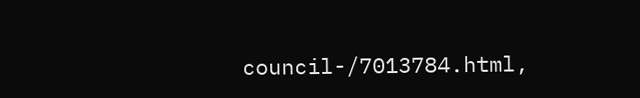council-/7013784.html,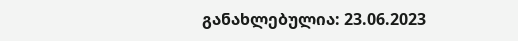განახლებულია: 23.06.2023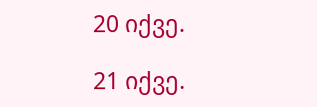20 იქვე.

21 იქვე.